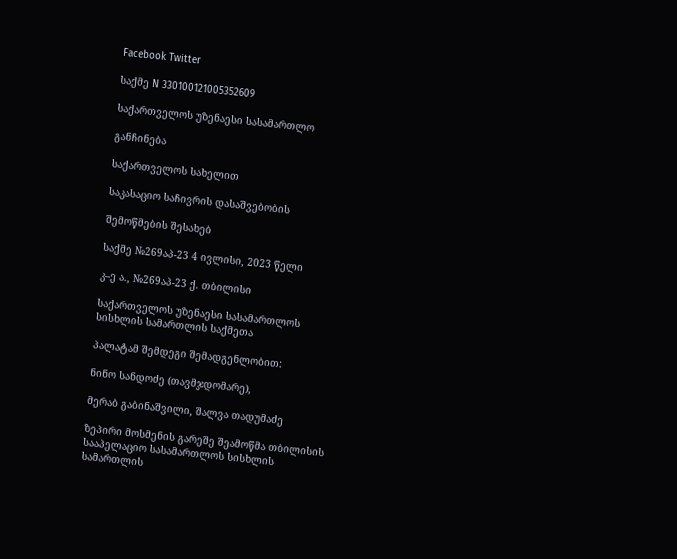Facebook Twitter

საქმე N 330100121005352609

საქართველოს უზენაესი სასამართლო

განჩინება

საქართველოს სახელით

საკასაციო საჩივრის დასაშვებობის

შემოწმების შესახებ

საქმე №269აპ-23 4 ივლისი, 2023 წელი

კ–ე ა., №269აპ-23 ქ. თბილისი

საქართველოს უზენაესი სასამართლოს სისხლის სამართლის საქმეთა

პალატამ შემდეგი შემადგენლობით:

ნინო სანდოძე (თავმჯდომარე),

მერაბ გაბინაშვილი, შალვა თადუმაძე

ზეპირი მოსმენის გარეშე შეამოწმა თბილისის სააპელაციო სასამართლოს სისხლის სამართლის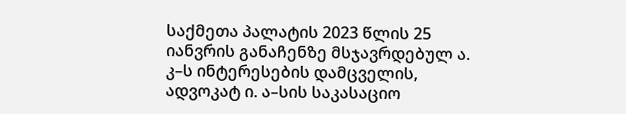საქმეთა პალატის 2023 წლის 25 იანვრის განაჩენზე მსჯავრდებულ ა. კ–ს ინტერესების დამცველის, ადვოკატ ი. ა–სის საკასაციო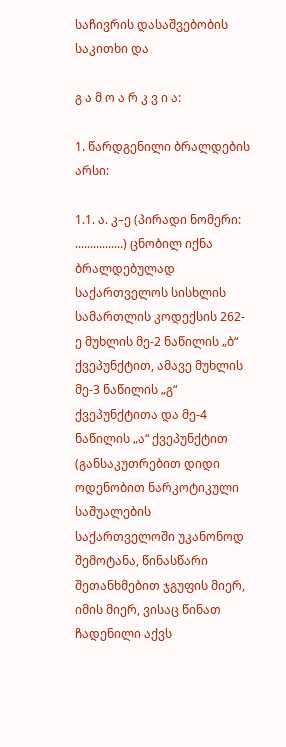საჩივრის დასაშვებობის საკითხი და

გ ა მ ო ა რ კ ვ ი ა:

1. წარდგენილი ბრალდების არსი:

1.1. ა. კ–ე (პირადი ნომერი: ................) ცნობილ იქნა ბრალდებულად საქართველოს სისხლის სამართლის კოდექსის 262-ე მუხლის მე-2 ნაწილის „ბ“ ქვეპუნქტით, ამავე მუხლის მე-3 ნაწილის „გ“ ქვეპუნქტითა და მე-4 ნაწილის „ა“ ქვეპუნქტით (განსაკუთრებით დიდი ოდენობით ნარკოტიკული საშუალების საქართველოში უკანონოდ შემოტანა, წინასწარი შეთანხმებით ჯგუფის მიერ, იმის მიერ, ვისაც წინათ ჩადენილი აქვს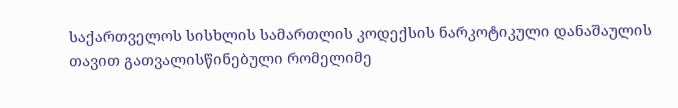საქართველოს სისხლის სამართლის კოდექსის ნარკოტიკული დანაშაულის თავით გათვალისწინებული რომელიმე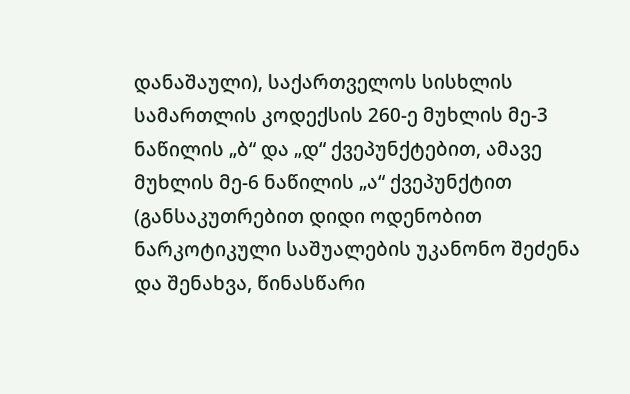დანაშაული), საქართველოს სისხლის სამართლის კოდექსის 260-ე მუხლის მე-3 ნაწილის „ბ“ და „დ“ ქვეპუნქტებით, ამავე მუხლის მე-6 ნაწილის „ა“ ქვეპუნქტით (განსაკუთრებით დიდი ოდენობით ნარკოტიკული საშუალების უკანონო შეძენა და შენახვა, წინასწარი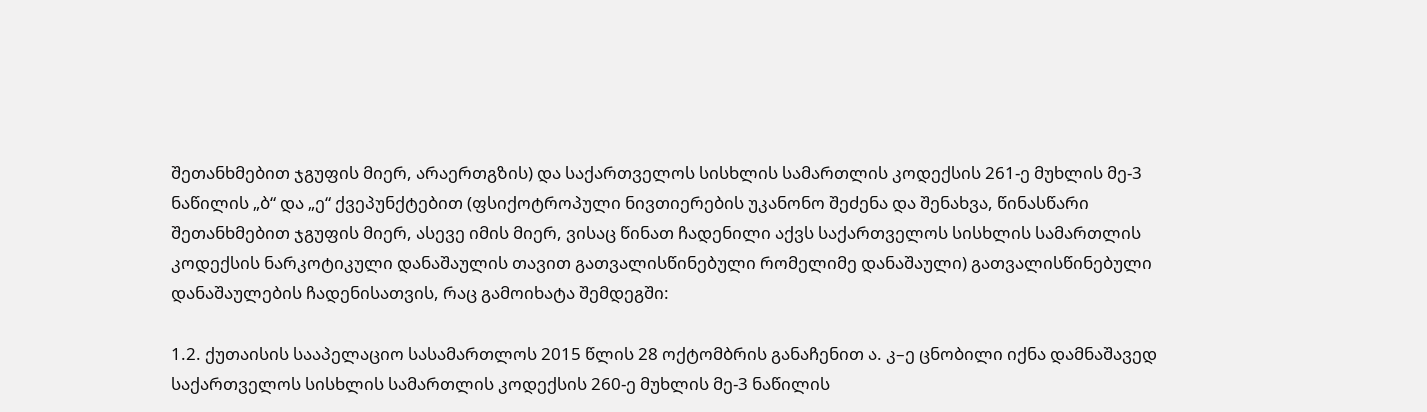შეთანხმებით ჯგუფის მიერ, არაერთგზის) და საქართველოს სისხლის სამართლის კოდექსის 261-ე მუხლის მე-3 ნაწილის „ბ“ და „ე“ ქვეპუნქტებით (ფსიქოტროპული ნივთიერების უკანონო შეძენა და შენახვა, წინასწარი შეთანხმებით ჯგუფის მიერ, ასევე იმის მიერ, ვისაც წინათ ჩადენილი აქვს საქართველოს სისხლის სამართლის კოდექსის ნარკოტიკული დანაშაულის თავით გათვალისწინებული რომელიმე დანაშაული) გათვალისწინებული დანაშაულების ჩადენისათვის, რაც გამოიხატა შემდეგში:

1.2. ქუთაისის სააპელაციო სასამართლოს 2015 წლის 28 ოქტომბრის განაჩენით ა. კ–ე ცნობილი იქნა დამნაშავედ საქართველოს სისხლის სამართლის კოდექსის 260-ე მუხლის მე-3 ნაწილის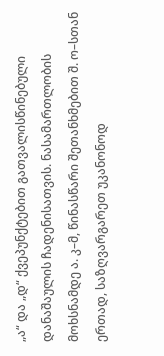„ა“ და „დ“ ქვეპუნქტებით გათვალისწინებული დანაშაულის ჩადენისათვის. ნასამართლობის მოხსნამდე ა. კ–მ, წინასწარი შეთანხმებით შ. ო–სთან ერთად, საზღვარგარეთ უკანონოდ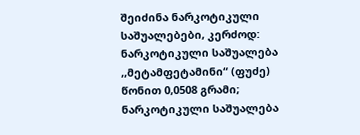შეიძინა ნარკოტიკული საშუალებები, კერძოდ: ნარკოტიკული საშუალება ,,მეტამფეტამინი“ (ფუძე) წონით 0,0508 გრამი; ნარკოტიკული საშუალება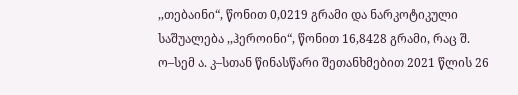,,თებაინი“, წონით 0,0219 გრამი და ნარკოტიკული საშუალება ,,ჰეროინი“, წონით 16,8428 გრამი, რაც შ. ო–სემ ა. კ–სთან წინასწარი შეთანხმებით 2021 წლის 26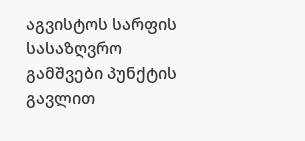აგვისტოს სარფის სასაზღვრო გამშვები პუნქტის გავლით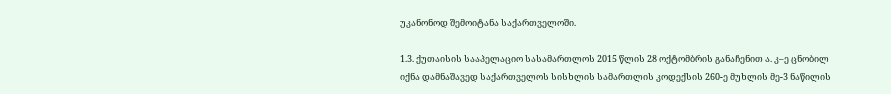უკანონოდ შემოიტანა საქართველოში.

1.3. ქუთაისის სააპელაციო სასამართლოს 2015 წლის 28 ოქტომბრის განაჩენით ა. კ–ე ცნობილ იქნა დამნაშავედ საქართველოს სისხლის სამართლის კოდექსის 260-ე მუხლის მე-3 ნაწილის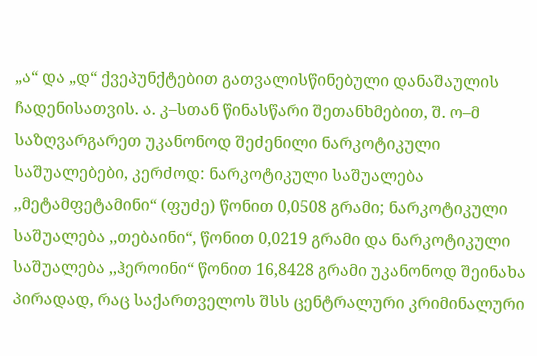„ა“ და „დ“ ქვეპუნქტებით გათვალისწინებული დანაშაულის ჩადენისათვის. ა. კ–სთან წინასწარი შეთანხმებით, შ. ო–მ საზღვარგარეთ უკანონოდ შეძენილი ნარკოტიკული საშუალებები, კერძოდ: ნარკოტიკული საშუალება ,,მეტამფეტამინი“ (ფუძე) წონით 0,0508 გრამი; ნარკოტიკული საშუალება ,,თებაინი“, წონით 0,0219 გრამი და ნარკოტიკული საშუალება ,,ჰეროინი“ წონით 16,8428 გრამი უკანონოდ შეინახა პირადად, რაც საქართველოს შსს ცენტრალური კრიმინალური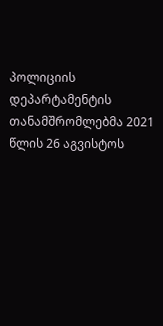პოლიციის დეპარტამენტის თანამშრომლებმა 2021 წლის 26 აგვისტოს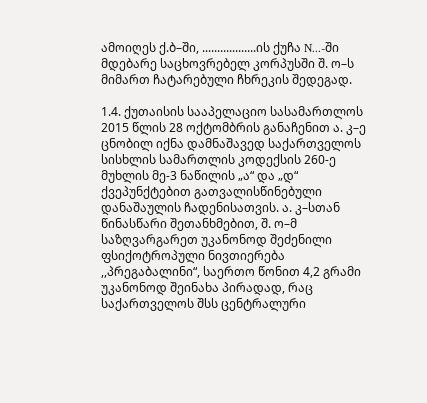ამოიღეს ქ.ბ–ში, ..................ის ქუჩა N...-ში მდებარე საცხოვრებელ კორპუსში შ. ო–ს მიმართ ჩატარებული ჩხრეკის შედეგად.

1.4. ქუთაისის სააპელაციო სასამართლოს 2015 წლის 28 ოქტომბრის განაჩენით ა. კ–ე ცნობილ იქნა დამნაშავედ საქართველოს სისხლის სამართლის კოდექსის 260-ე მუხლის მე-3 ნაწილის „ა“ და „დ“ ქვეპუნქტებით გათვალისწინებული დანაშაულის ჩადენისათვის. ა. კ–სთან წინასწარი შეთანხმებით, შ. ო–მ საზღვარგარეთ უკანონოდ შეძენილი ფსიქოტროპული ნივთიერება ,,პრეგაბალინი“, საერთო წონით 4,2 გრამი უკანონოდ შეინახა პირადად, რაც საქართველოს შსს ცენტრალური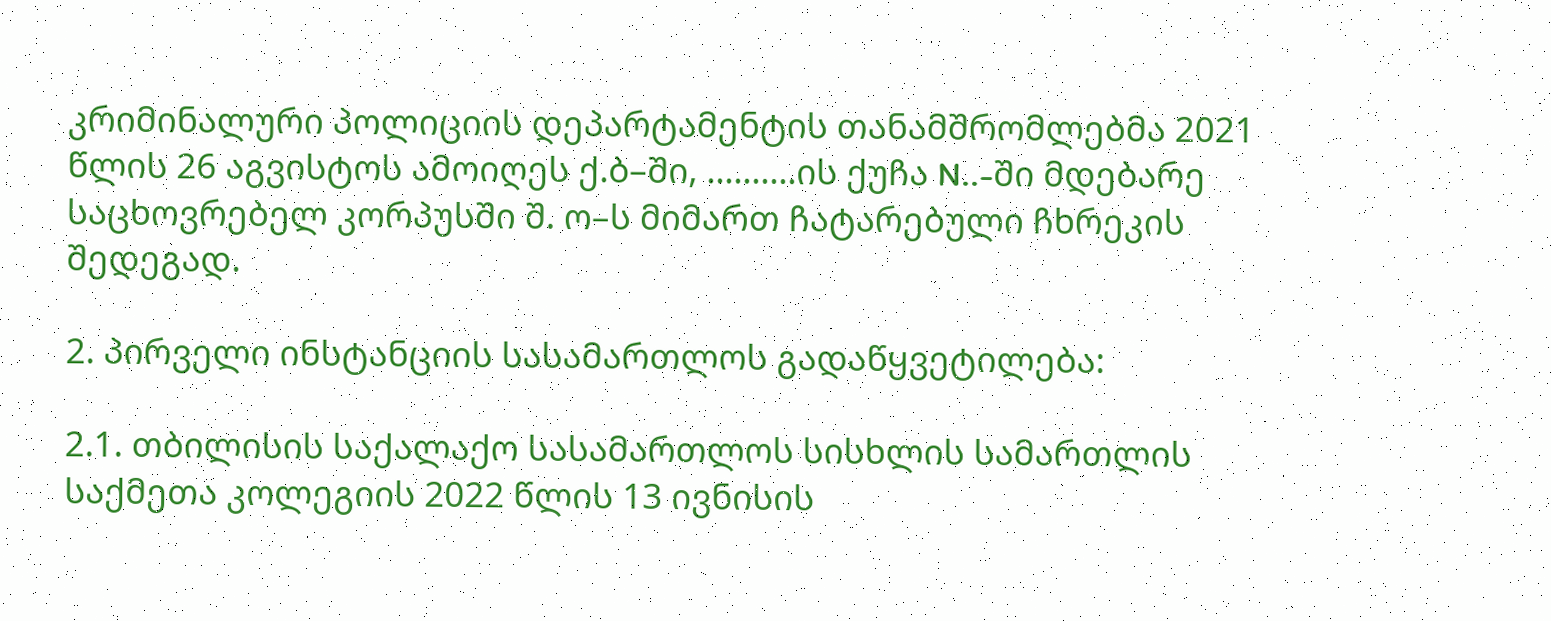კრიმინალური პოლიციის დეპარტამენტის თანამშრომლებმა 2021 წლის 26 აგვისტოს ამოიღეს ქ.ბ–ში, ..........ის ქუჩა N..-ში მდებარე საცხოვრებელ კორპუსში შ. ო–ს მიმართ ჩატარებული ჩხრეკის შედეგად.

2. პირველი ინსტანციის სასამართლოს გადაწყვეტილება:

2.1. თბილისის საქალაქო სასამართლოს სისხლის სამართლის საქმეთა კოლეგიის 2022 წლის 13 ივნისის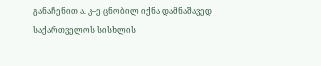განაჩენით ა. კ–ე ცნობილ იქნა დამნაშავედ საქართველოს სისხლის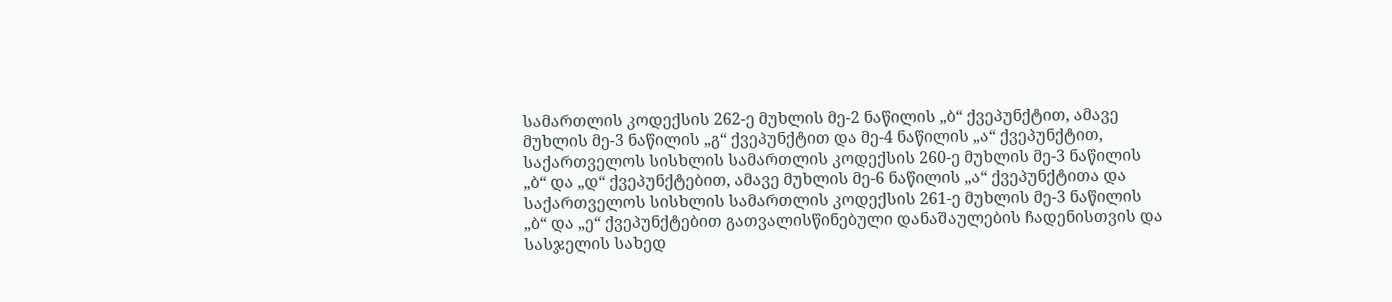სამართლის კოდექსის 262-ე მუხლის მე-2 ნაწილის „ბ“ ქვეპუნქტით, ამავე მუხლის მე-3 ნაწილის „გ“ ქვეპუნქტით და მე-4 ნაწილის „ა“ ქვეპუნქტით, საქართველოს სისხლის სამართლის კოდექსის 260-ე მუხლის მე-3 ნაწილის „ბ“ და „დ“ ქვეპუნქტებით, ამავე მუხლის მე-6 ნაწილის „ა“ ქვეპუნქტითა და საქართველოს სისხლის სამართლის კოდექსის 261-ე მუხლის მე-3 ნაწილის „ბ“ და „ე“ ქვეპუნქტებით გათვალისწინებული დანაშაულების ჩადენისთვის და სასჯელის სახედ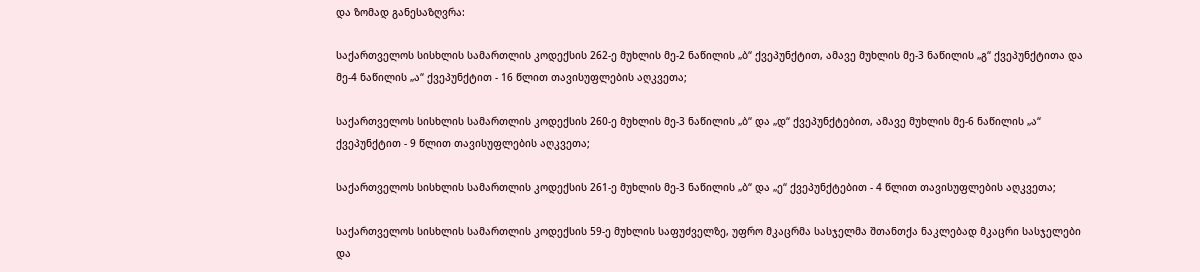და ზომად განესაზღვრა:

საქართველოს სისხლის სამართლის კოდექსის 262-ე მუხლის მე-2 ნაწილის „ბ“ ქვეპუნქტით, ამავე მუხლის მე-3 ნაწილის „გ“ ქვეპუნქტითა და მე-4 ნაწილის „ა“ ქვეპუნქტით - 16 წლით თავისუფლების აღკვეთა;

საქართველოს სისხლის სამართლის კოდექსის 260-ე მუხლის მე-3 ნაწილის „ბ“ და „დ“ ქვეპუნქტებით, ამავე მუხლის მე-6 ნაწილის „ა“ ქვეპუნქტით - 9 წლით თავისუფლების აღკვეთა;

საქართველოს სისხლის სამართლის კოდექსის 261-ე მუხლის მე-3 ნაწილის „ბ“ და „ე“ ქვეპუნქტებით - 4 წლით თავისუფლების აღკვეთა;

საქართველოს სისხლის სამართლის კოდექსის 59-ე მუხლის საფუძველზე, უფრო მკაცრმა სასჯელმა შთანთქა ნაკლებად მკაცრი სასჯელები და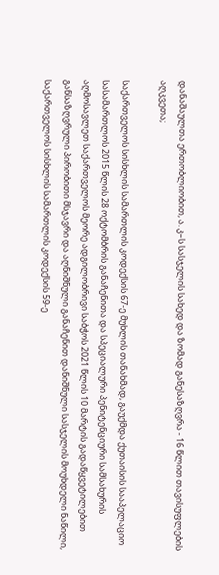დანაშაულთა ერთობლიობით, ა. კ–ს სასჯელის სახედ და ზომად განესაზღვრა - 16 წლით თავისუფლების აღკვეთა;

საქართველოს სისხლის სამართლის კოდექსის 67-ე მუხლის თანახმად, გაუქმდა ქუთაისის სააპელაციო სასამართლოს 2015 წლის 28 ოქტომბრის განაჩენითა და სპეციალური პენიტენციური სამსახურის აღმოსავლეთ საქართველოს მეორე ადგილობრივი საბჭოს 2021 წლის 10 მარტის გადაწყვეტილებით განსაზღვრული პირობითი მსჯავრი და აღნიშნული განაჩენით დანიშნული სასჯელის მოუხდელი ნაწილი, საქართველოს სისხლის სამართლის კოდექსის 59-ე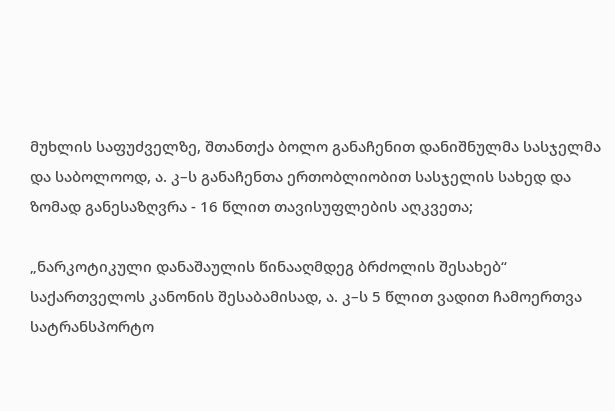მუხლის საფუძველზე, შთანთქა ბოლო განაჩენით დანიშნულმა სასჯელმა და საბოლოოდ, ა. კ–ს განაჩენთა ერთობლიობით სასჯელის სახედ და ზომად განესაზღვრა - 16 წლით თავისუფლების აღკვეთა;

„ნარკოტიკული დანაშაულის წინააღმდეგ ბრძოლის შესახებ“ საქართველოს კანონის შესაბამისად, ა. კ–ს 5 წლით ვადით ჩამოერთვა სატრანსპორტო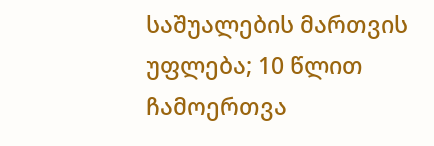საშუალების მართვის უფლება; 10 წლით ჩამოერთვა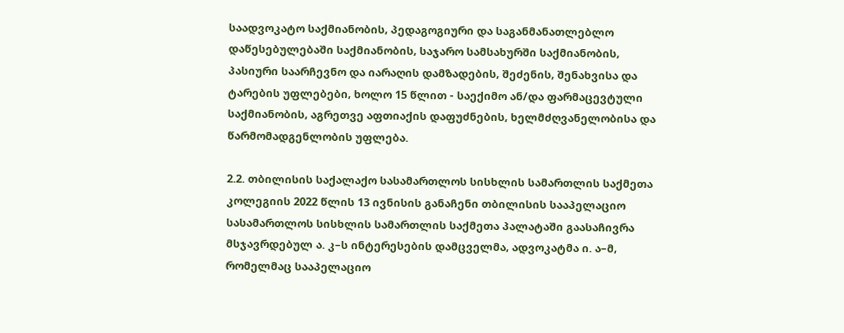საადვოკატო საქმიანობის, პედაგოგიური და საგანმანათლებლო დაწესებულებაში საქმიანობის, საჯარო სამსახურში საქმიანობის, პასიური საარჩევნო და იარაღის დამზადების, შეძენის, შენახვისა და ტარების უფლებები, ხოლო 15 წლით - საექიმო ან/და ფარმაცევტული საქმიანობის, აგრეთვე აფთიაქის დაფუძნების, ხელმძღვანელობისა და წარმომადგენლობის უფლება.

2.2. თბილისის საქალაქო სასამართლოს სისხლის სამართლის საქმეთა კოლეგიის 2022 წლის 13 ივნისის განაჩენი თბილისის სააპელაციო სასამართლოს სისხლის სამართლის საქმეთა პალატაში გაასაჩივრა მსჯავრდებულ ა. კ–ს ინტერესების დამცველმა, ადვოკატმა ი. ა–მ, რომელმაც სააპელაციო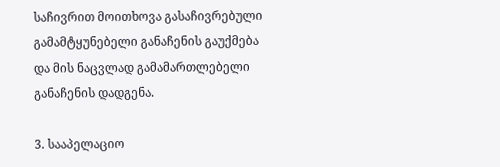საჩივრით მოითხოვა გასაჩივრებული გამამტყუნებელი განაჩენის გაუქმება და მის ნაცვლად გამამართლებელი განაჩენის დადგენა.

3. სააპელაციო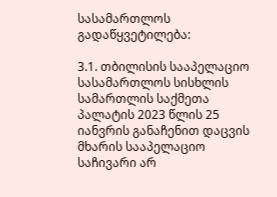სასამართლოს გადაწყვეტილება:

3.1. თბილისის სააპელაციო სასამართლოს სისხლის სამართლის საქმეთა პალატის 2023 წლის 25 იანვრის განაჩენით დაცვის მხარის სააპელაციო საჩივარი არ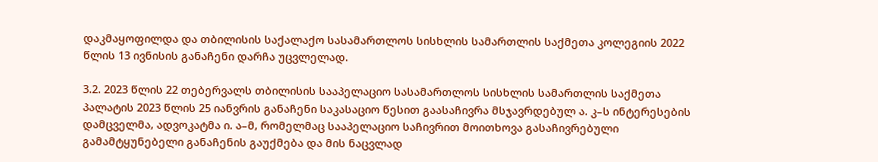დაკმაყოფილდა და თბილისის საქალაქო სასამართლოს სისხლის სამართლის საქმეთა კოლეგიის 2022 წლის 13 ივნისის განაჩენი დარჩა უცვლელად.

3.2. 2023 წლის 22 თებერვალს თბილისის სააპელაციო სასამართლოს სისხლის სამართლის საქმეთა პალატის 2023 წლის 25 იანვრის განაჩენი საკასაციო წესით გაასაჩივრა მსჯავრდებულ ა. კ–ს ინტერესების დამცველმა, ადვოკატმა ი. ა–მ, რომელმაც სააპელაციო საჩივრით მოითხოვა გასაჩივრებული გამამტყუნებელი განაჩენის გაუქმება და მის ნაცვლად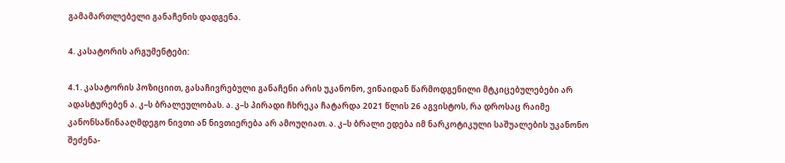გამამართლებელი განაჩენის დადგენა.

4. კასატორის არგუმენტები:

4.1. კასატორის პოზიციით, გასაჩივრებული განაჩენი არის უკანონო, ვინაიდან წარმოდგენილი მტკიცებულებები არ ადასტურებენ ა. კ–ს ბრალეულობას. ა. კ–ს პირადი ჩხრეკა ჩატარდა 2021 წლის 26 აგვისტოს, რა დროსაც რაიმე კანონსაწინააღმდეგო ნივთი ან ნივთიერება არ ამოუღიათ. ა. კ–ს ბრალი ედება იმ ნარკოტიკული საშუალების უკანონო შეძენა-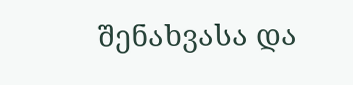შენახვასა და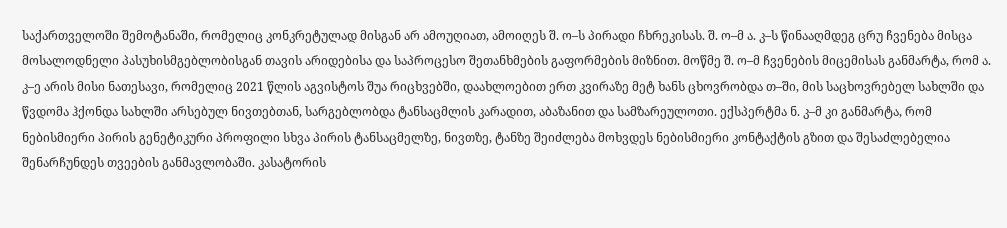საქართველოში შემოტანაში, რომელიც კონკრეტულად მისგან არ ამოუღიათ, ამოიღეს შ. ო–ს პირადი ჩხრეკისას. შ. ო–მ ა. კ–ს წინააღმდეგ ცრუ ჩვენება მისცა მოსალოდნელი პასუხისმგებლობისგან თავის არიდებისა და საპროცესო შეთანხმების გაფორმების მიზნით. მოწმე შ. ო–მ ჩვენების მიცემისას განმარტა, რომ ა. კ–ე არის მისი ნათესავი, რომელიც 2021 წლის აგვისტოს შუა რიცხვებში, დაახლოებით ერთ კვირაზე მეტ ხანს ცხოვრობდა თ–ში, მის საცხოვრებელ სახლში და წვდომა ჰქონდა სახლში არსებულ ნივთებთან, სარგებლობდა ტანსაცმლის კარადით, აბაზანით და სამზარეულოთი. ექსპერტმა ნ. კ–მ კი განმარტა, რომ ნებისმიერი პირის გენეტიკური პროფილი სხვა პირის ტანსაცმელზე, ნივთზე, ტანზე შეიძლება მოხვდეს ნებისმიერი კონტაქტის გზით და შესაძლებელია შენარჩუნდეს თვეების განმავლობაში. კასატორის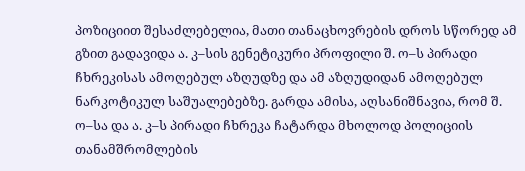პოზიციით შესაძლებელია, მათი თანაცხოვრების დროს სწორედ ამ გზით გადავიდა ა. კ–სის გენეტიკური პროფილი შ. ო–ს პირადი ჩხრეკისას ამოღებულ აზღუდზე და ამ აზღუდიდან ამოღებულ ნარკოტიკულ საშუალებებზე. გარდა ამისა, აღსანიშნავია, რომ შ. ო–სა და ა. კ–ს პირადი ჩხრეკა ჩატარდა მხოლოდ პოლიციის თანამშრომლების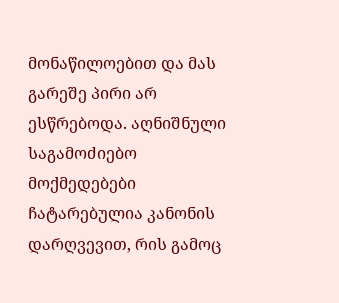მონაწილოებით და მას გარეშე პირი არ ესწრებოდა. აღნიშნული საგამოძიებო მოქმედებები ჩატარებულია კანონის დარღვევით, რის გამოც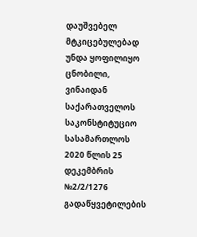დაუშვებელ მტკიცებულებად უნდა ყოფილიყო ცნობილი, ვინაიდან საქარათველოს საკონსტიტუციო სასამართლოს 2020 წლის 25 დეკემბრის №2/2/1276 გადაწყვეტილების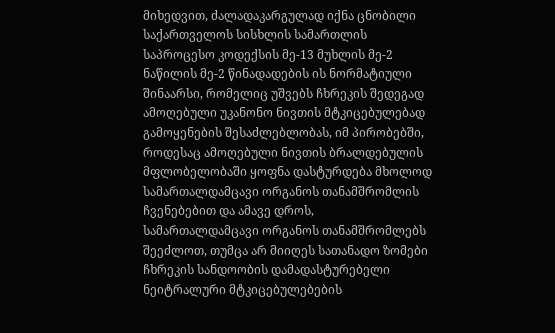მიხედვით, ძალადაკარგულად იქნა ცნობილი საქართველოს სისხლის სამართლის საპროცესო კოდექსის მე-13 მუხლის მე-2 ნაწილის მე-2 წინადადების ის ნორმატიული შინაარსი, რომელიც უშვებს ჩხრეკის შედეგად ამოღებული უკანონო ნივთის მტკიცებულებად გამოყენების შესაძლებლობას, იმ პირობებში, როდესაც ამოღებული ნივთის ბრალდებულის მფლობელობაში ყოფნა დასტურდება მხოლოდ სამართალდამცავი ორგანოს თანამშრომლის ჩვენებებით და ამავე დროს, სამართალდამცავი ორგანოს თანამშრომლებს შეეძლოთ, თუმცა არ მიიღეს სათანადო ზომები ჩხრეკის სანდოობის დამადასტურებელი ნეიტრალური მტკიცებულებების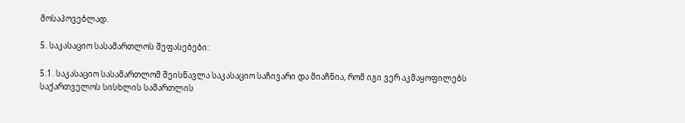მოსაპოვებლად.

5. საკასაციო სასამართლოს შეფასებები:

5.1. საკასაციო სასამართლომ შეისწავლა საკასაციო საჩივარი და მიაჩნია, რომ იგი ვერ აკმაყოფილებს საქართველოს სისხლის სამართლის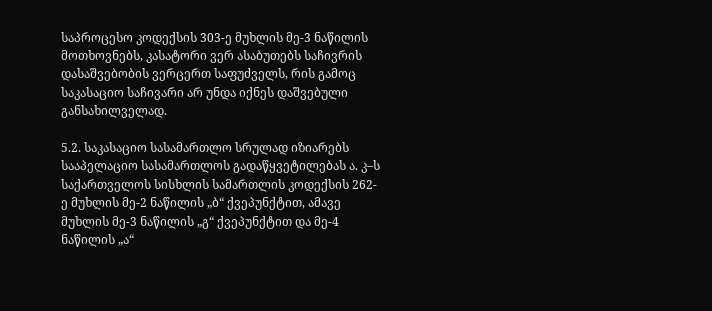საპროცესო კოდექსის 303-ე მუხლის მე-3 ნაწილის მოთხოვნებს, კასატორი ვერ ასაბუთებს საჩივრის დასაშვებობის ვერცერთ საფუძველს, რის გამოც საკასაციო საჩივარი არ უნდა იქნეს დაშვებული განსახილველად.

5.2. საკასაციო სასამართლო სრულად იზიარებს სააპელაციო სასამართლოს გადაწყვეტილებას ა. კ–ს საქართველოს სისხლის სამართლის კოდექსის 262-ე მუხლის მე-2 ნაწილის „ბ“ ქვეპუნქტით, ამავე მუხლის მე-3 ნაწილის „გ“ ქვეპუნქტით და მე-4 ნაწილის „ა“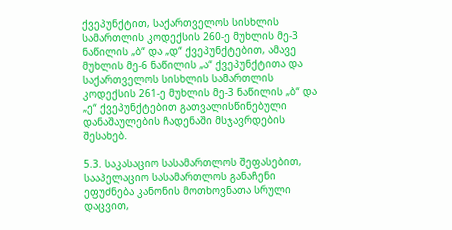ქვეპუნქტით, საქართველოს სისხლის სამართლის კოდექსის 260-ე მუხლის მე-3 ნაწილის „ბ“ და „დ“ ქვეპუნქტებით, ამავე მუხლის მე-6 ნაწილის „ა“ ქვეპუნქტითა და საქართველოს სისხლის სამართლის კოდექსის 261-ე მუხლის მე-3 ნაწილის „ბ“ და „ე“ ქვეპუნქტებით გათვალისწინებული დანაშაულების ჩადენაში მსჯავრდების შესახებ.

5.3. საკასაციო სასამართლოს შეფასებით, სააპელაციო სასამართლოს განაჩენი ეფუძნება კანონის მოთხოვნათა სრული დაცვით,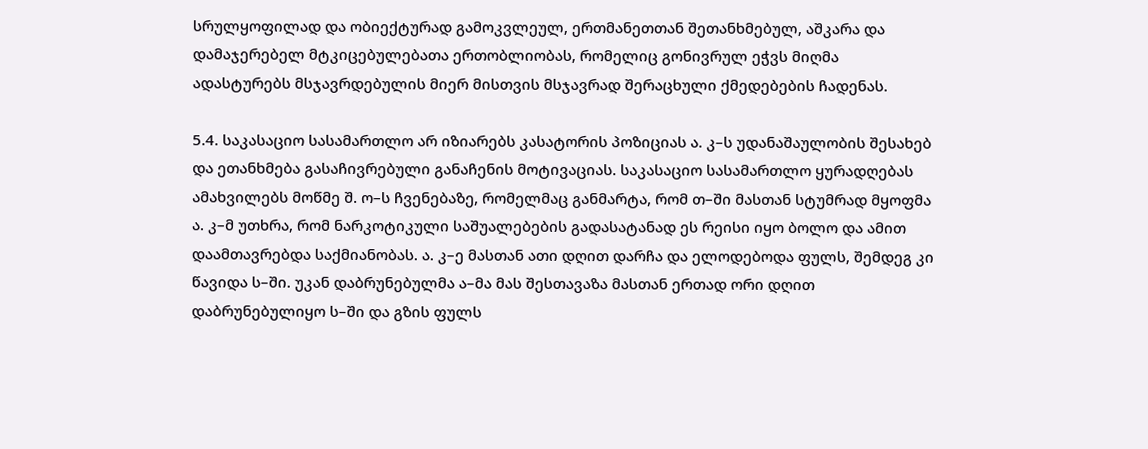სრულყოფილად და ობიექტურად გამოკვლეულ, ერთმანეთთან შეთანხმებულ, აშკარა და დამაჯერებელ მტკიცებულებათა ერთობლიობას, რომელიც გონივრულ ეჭვს მიღმა ადასტურებს მსჯავრდებულის მიერ მისთვის მსჯავრად შერაცხული ქმედებების ჩადენას.

5.4. საკასაციო სასამართლო არ იზიარებს კასატორის პოზიციას ა. კ–ს უდანაშაულობის შესახებ და ეთანხმება გასაჩივრებული განაჩენის მოტივაციას. საკასაციო სასამართლო ყურადღებას ამახვილებს მოწმე შ. ო–ს ჩვენებაზე, რომელმაც განმარტა, რომ თ–ში მასთან სტუმრად მყოფმა ა. კ–მ უთხრა, რომ ნარკოტიკული საშუალებების გადასატანად ეს რეისი იყო ბოლო და ამით დაამთავრებდა საქმიანობას. ა. კ–ე მასთან ათი დღით დარჩა და ელოდებოდა ფულს, შემდეგ კი წავიდა ს–ში. უკან დაბრუნებულმა ა–მა მას შესთავაზა მასთან ერთად ორი დღით დაბრუნებულიყო ს–ში და გზის ფულს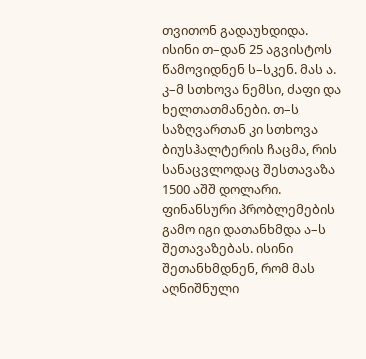თვითონ გადაუხდიდა. ისინი თ–დან 25 აგვისტოს წამოვიდნენ ს–სკენ. მას ა. კ–მ სთხოვა ნემსი, ძაფი და ხელთათმანები. თ–ს საზღვართან კი სთხოვა ბიუსჰალტერის ჩაცმა, რის სანაცვლოდაც შესთავაზა 1500 აშშ დოლარი. ფინანსური პრობლემების გამო იგი დათანხმდა ა–ს შეთავაზებას. ისინი შეთანხმდნენ, რომ მას აღნიშნული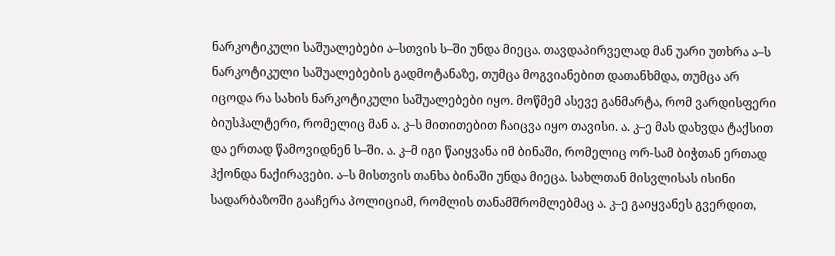ნარკოტიკული საშუალებები ა–სთვის ს–ში უნდა მიეცა. თავდაპირველად მან უარი უთხრა ა–ს ნარკოტიკული საშუალებების გადმოტანაზე, თუმცა მოგვიანებით დათანხმდა, თუმცა არ იცოდა რა სახის ნარკოტიკული საშუალებები იყო. მოწმემ ასევე განმარტა, რომ ვარდისფერი ბიუსჰალტერი, რომელიც მან ა. კ–ს მითითებით ჩაიცვა იყო თავისი. ა. კ–ე მას დახვდა ტაქსით და ერთად წამოვიდნენ ს–ში. ა. კ–მ იგი წაიყვანა იმ ბინაში, რომელიც ორ-სამ ბიჭთან ერთად ჰქონდა ნაქირავები. ა–ს მისთვის თანხა ბინაში უნდა მიეცა. სახლთან მისვლისას ისინი სადარბაზოში გააჩერა პოლიციამ, რომლის თანამშრომლებმაც ა. კ–ე გაიყვანეს გვერდით,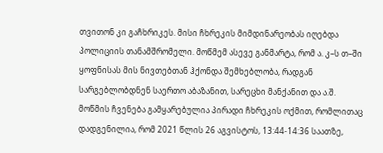თვითონ კი გაჩხრიკეს. მისი ჩხრეკის მიმდინარეობას იღებდა პოლიციის თანამშრომელი. მოწმემ ასევე განმარტა, რომ ა. კ–ს თ–ში ყოფნისას მის ნივთებთან ჰქონდა შემხებლობა, რადგან სარგებლობდნენ საერთო აბაზანით, სარეცხი მანქანით და ა.შ. მოწმის ჩვენება გამყარებულია პირადი ჩხრეკის ოქმით, რომლითაც დადგენილია, რომ 2021 წლის 26 აგვისტოს, 13:44-14:36 საათზე,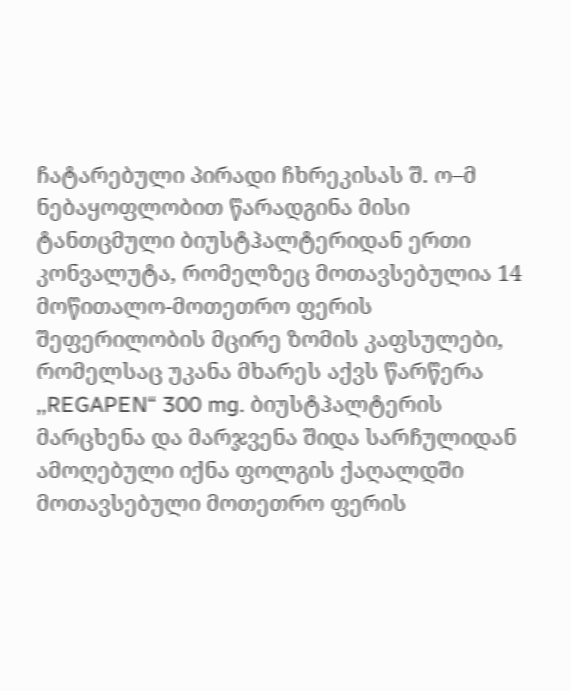ჩატარებული პირადი ჩხრეკისას შ. ო–მ ნებაყოფლობით წარადგინა მისი ტანთცმული ბიუსტჰალტერიდან ერთი კონვალუტა, რომელზეც მოთავსებულია 14 მოწითალო-მოთეთრო ფერის შეფერილობის მცირე ზომის კაფსულები, რომელსაც უკანა მხარეს აქვს წარწერა ,,REGAPEN“ 300 mg. ბიუსტჰალტერის მარცხენა და მარჯვენა შიდა სარჩულიდან ამოღებული იქნა ფოლგის ქაღალდში მოთავსებული მოთეთრო ფერის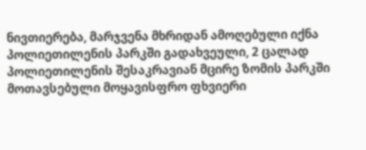ნივთიერება, მარჯვენა მხრიდან ამოღებული იქნა პოლიეთილენის პარკში გადახვეული, 2 ცალად პოლიეთილენის შესაკრავიან მცირე ზომის პარკში მოთავსებული მოყავისფრო ფხვიერი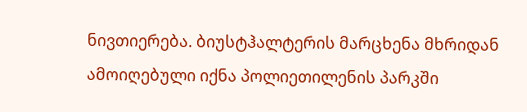ნივთიერება. ბიუსტჰალტერის მარცხენა მხრიდან ამოიღებული იქნა პოლიეთილენის პარკში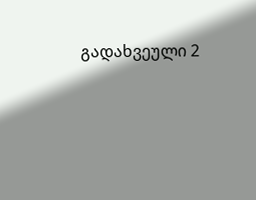გადახვეული 2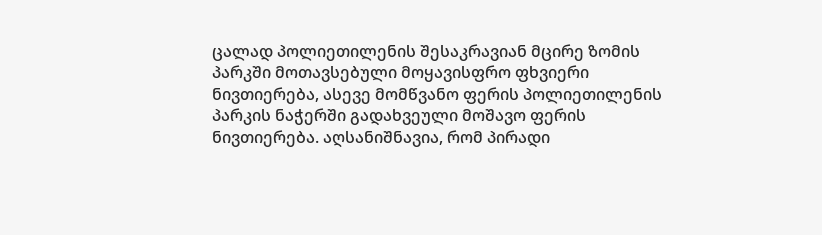ცალად პოლიეთილენის შესაკრავიან მცირე ზომის პარკში მოთავსებული მოყავისფრო ფხვიერი ნივთიერება, ასევე მომწვანო ფერის პოლიეთილენის პარკის ნაჭერში გადახვეული მოშავო ფერის ნივთიერება. აღსანიშნავია, რომ პირადი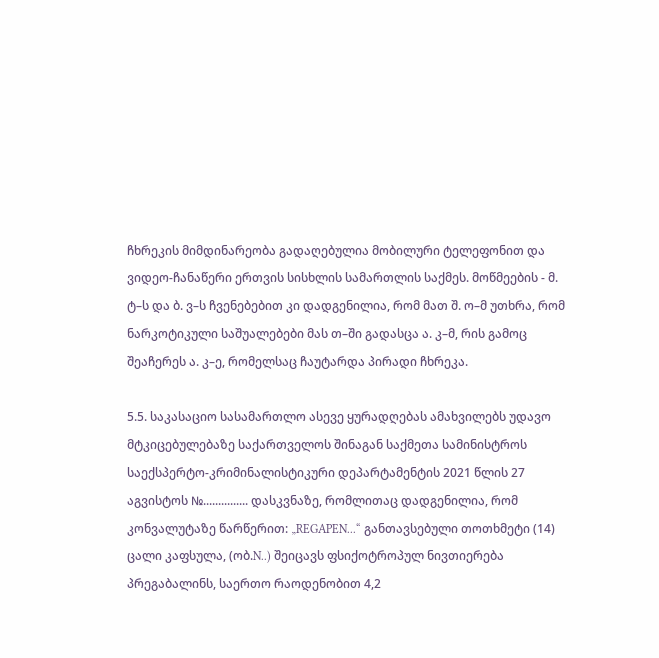ჩხრეკის მიმდინარეობა გადაღებულია მობილური ტელეფონით და ვიდეო-ჩანაწერი ერთვის სისხლის სამართლის საქმეს. მოწმეების - მ. ტ–ს და ბ. ვ–ს ჩვენებებით კი დადგენილია, რომ მათ შ. ო–მ უთხრა, რომ ნარკოტიკული საშუალებები მას თ–ში გადასცა ა. კ–მ, რის გამოც შეაჩერეს ა. კ–ე, რომელსაც ჩაუტარდა პირადი ჩხრეკა.

5.5. საკასაციო სასამართლო ასევე ყურადღებას ამახვილებს უდავო მტკიცებულებაზე საქართველოს შინაგან საქმეთა სამინისტროს საექსპერტო-კრიმინალისტიკური დეპარტამენტის 2021 წლის 27 აგვისტოს №............... დასკვნაზე, რომლითაც დადგენილია, რომ კონვალუტაზე წარწერით: „REGAPEN...“ განთავსებული თოთხმეტი (14) ცალი კაფსულა, (ობ.N..) შეიცავს ფსიქოტროპულ ნივთიერება პრეგაბალინს, საერთო რაოდენობით 4,2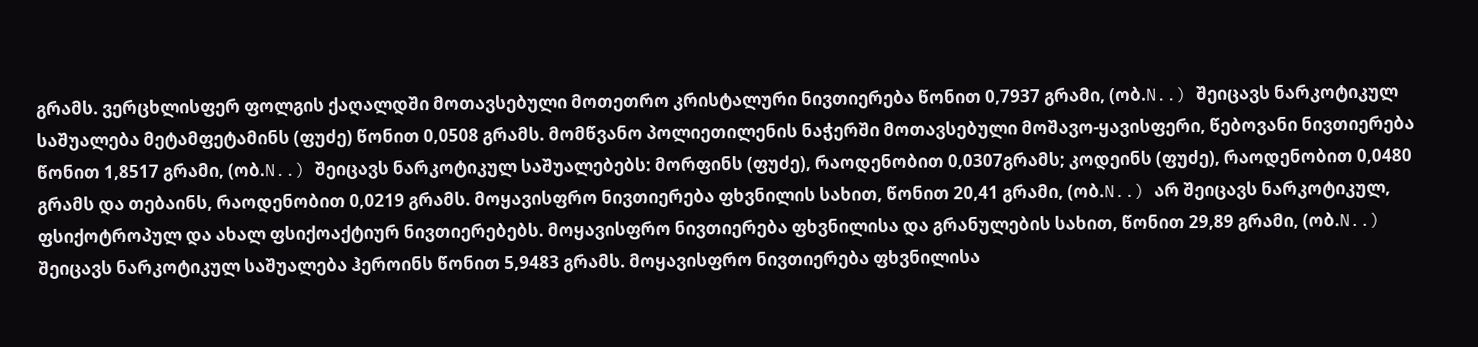გრამს. ვერცხლისფერ ფოლგის ქაღალდში მოთავსებული მოთეთრო კრისტალური ნივთიერება წონით 0,7937 გრამი, (ობ.N..) შეიცავს ნარკოტიკულ საშუალება მეტამფეტამინს (ფუძე) წონით 0,0508 გრამს. მომწვანო პოლიეთილენის ნაჭერში მოთავსებული მოშავო-ყავისფერი, წებოვანი ნივთიერება წონით 1,8517 გრამი, (ობ.N..) შეიცავს ნარკოტიკულ საშუალებებს: მორფინს (ფუძე), რაოდენობით 0,0307გრამს; კოდეინს (ფუძე), რაოდენობით 0,0480 გრამს და თებაინს, რაოდენობით 0,0219 გრამს. მოყავისფრო ნივთიერება ფხვნილის სახით, წონით 20,41 გრამი, (ობ.N..) არ შეიცავს ნარკოტიკულ, ფსიქოტროპულ და ახალ ფსიქოაქტიურ ნივთიერებებს. მოყავისფრო ნივთიერება ფხვნილისა და გრანულების სახით, წონით 29,89 გრამი, (ობ.N..) შეიცავს ნარკოტიკულ საშუალება ჰეროინს წონით 5,9483 გრამს. მოყავისფრო ნივთიერება ფხვნილისა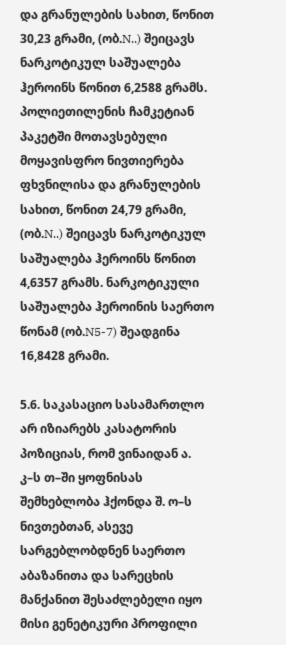და გრანულების სახით, წონით 30,23 გრამი, (ობ.N..) შეიცავს ნარკოტიკულ საშუალება ჰეროინს წონით 6,2588 გრამს. პოლიეთილენის ჩამკეტიან პაკეტში მოთავსებული მოყავისფრო ნივთიერება ფხვნილისა და გრანულების სახით, წონით 24,79 გრამი, (ობ.N..) შეიცავს ნარკოტიკულ საშუალება ჰეროინს წონით 4,6357 გრამს. ნარკოტიკული საშუალება ჰეროინის საერთო წონამ (ობ.N5-7) შეადგინა 16,8428 გრამი.

5.6. საკასაციო სასამართლო არ იზიარებს კასატორის პოზიციას, რომ ვინაიდან ა. კ–ს თ–ში ყოფნისას შემხებლობა ჰქონდა შ. ო–ს ნივთებთან, ასევე სარგებლობდნენ საერთო აბაზანითა და სარეცხის მანქანით შესაძლებელი იყო მისი გენეტიკური პროფილი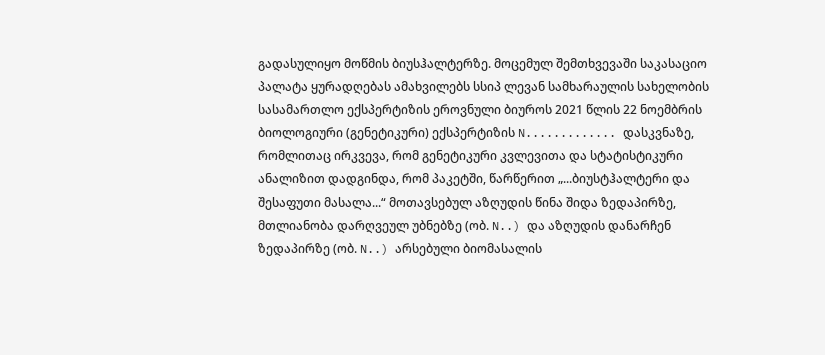გადასულიყო მოწმის ბიუსჰალტერზე. მოცემულ შემთხვევაში საკასაციო პალატა ყურადღებას ამახვილებს სსიპ ლევან სამხარაულის სახელობის სასამართლო ექსპერტიზის ეროვნული ბიუროს 2021 წლის 22 ნოემბრის ბიოლოგიური (გენეტიკური) ექსპერტიზის N............. დასკვნაზე, რომლითაც ირკვევა, რომ გენეტიკური კვლევითა და სტატისტიკური ანალიზით დადგინდა, რომ პაკეტში, წარწერით „...ბიუსტჰალტერი და შესაფუთი მასალა...“ მოთავსებულ აზღუდის წინა შიდა ზედაპირზე, მთლიანობა დარღვეულ უბნებზე (ობ. N..) და აზღუდის დანარჩენ ზედაპირზე (ობ. N..) არსებული ბიომასალის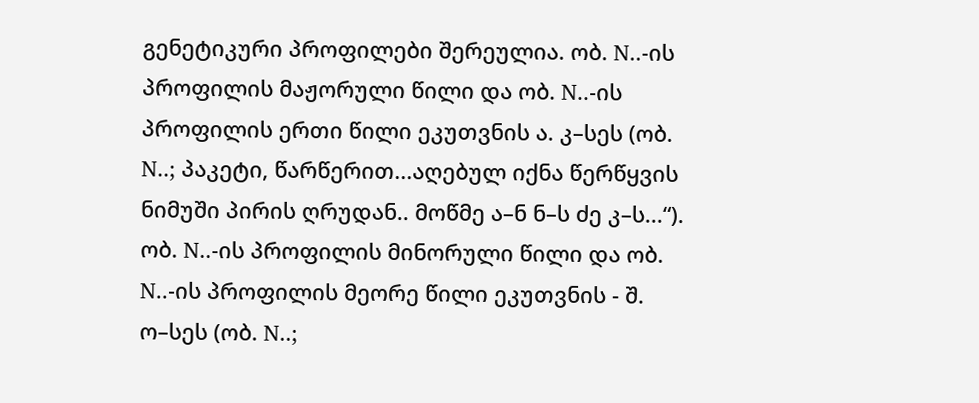გენეტიკური პროფილები შერეულია. ობ. N..-ის პროფილის მაჟორული წილი და ობ. N..-ის პროფილის ერთი წილი ეკუთვნის ა. კ–სეს (ობ. N..; პაკეტი, წარწერით...აღებულ იქნა წერწყვის ნიმუში პირის ღრუდან.. მოწმე ა–ნ ნ–ს ძე კ–ს...“). ობ. N..-ის პროფილის მინორული წილი და ობ. N..-ის პროფილის მეორე წილი ეკუთვნის - შ. ო–სეს (ობ. N..;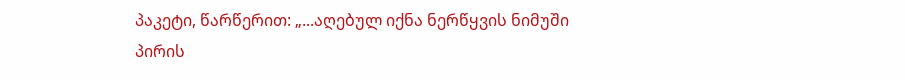პაკეტი, წარწერით: „...აღებულ იქნა ნერწყვის ნიმუში პირის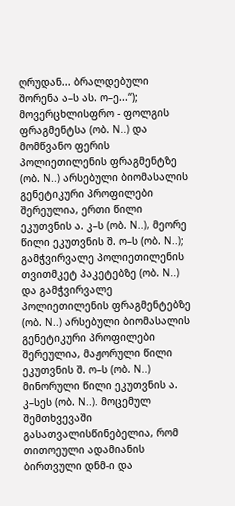ღრუდან... ბრალდებული შორენა ა–ს ას. ო–ე...“); მოვერცხლისფრო - ფოლგის ფრაგმენტსა (ობ. N..) და მომწვანო ფერის პოლიეთილენის ფრაგმენტზე (ობ. N..) არსებული ბიომასალის გენეტიკური პროფილები შერეულია, ერთი წილი ეკუთვნის ა. კ–ს (ობ. N..), მეორე წილი ეკუთვნის შ. ო–ს (ობ. N..); გამჭვირვალე პოლიეთილენის თვითმკეტ პაკეტებზე (ობ. N..) და გამჭვირვალე პოლიეთილენის ფრაგმენტებზე (ობ. N..) არსებული ბიომასალის გენეტიკური პროფილები შერეულია, მაჟორული წილი ეკუთვნის შ. ო–ს (ობ. N..) მინორული წილი ეკუთვნის ა. კ–სეს (ობ. N..). მოცემულ შემთხვევაში გასათვალისწინებელია, რომ თითოეული ადამიანის ბირთვული დნმ-ი და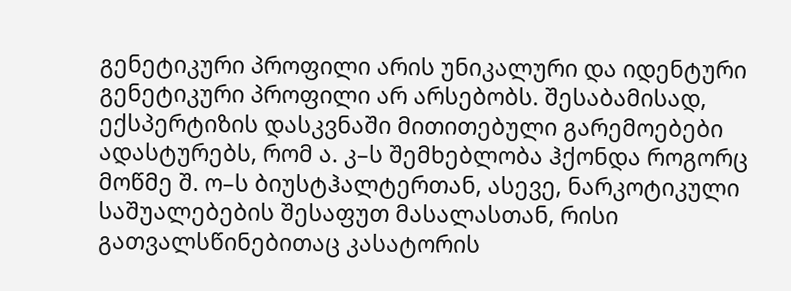გენეტიკური პროფილი არის უნიკალური და იდენტური გენეტიკური პროფილი არ არსებობს. შესაბამისად, ექსპერტიზის დასკვნაში მითითებული გარემოებები ადასტურებს, რომ ა. კ–ს შემხებლობა ჰქონდა როგორც მოწმე შ. ო–ს ბიუსტჰალტერთან, ასევე, ნარკოტიკული საშუალებების შესაფუთ მასალასთან, რისი გათვალსწინებითაც კასატორის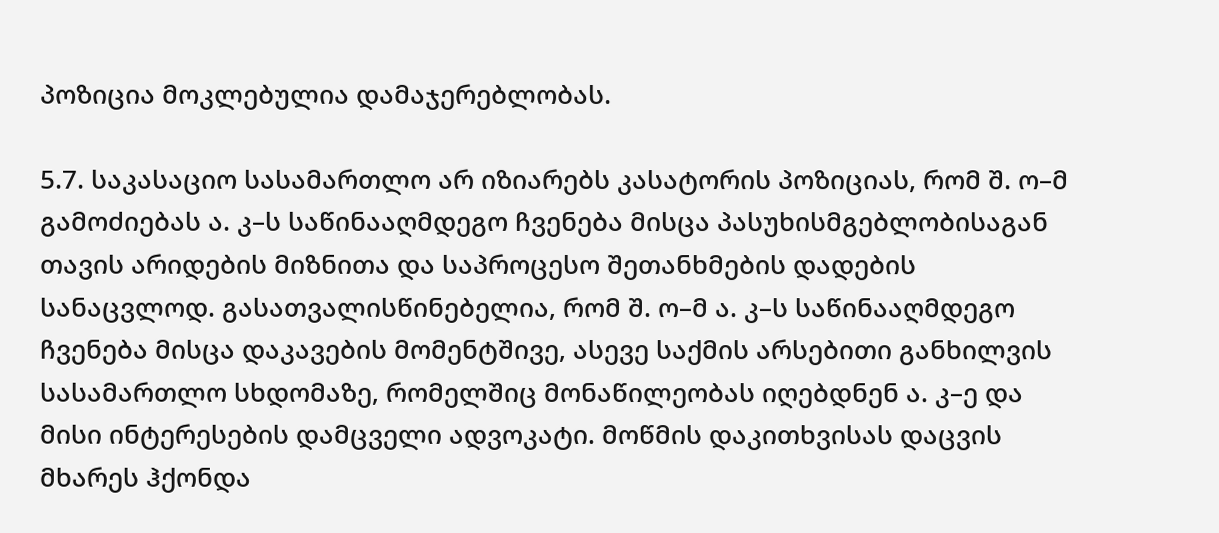პოზიცია მოკლებულია დამაჯერებლობას.

5.7. საკასაციო სასამართლო არ იზიარებს კასატორის პოზიციას, რომ შ. ო–მ გამოძიებას ა. კ–ს საწინააღმდეგო ჩვენება მისცა პასუხისმგებლობისაგან თავის არიდების მიზნითა და საპროცესო შეთანხმების დადების სანაცვლოდ. გასათვალისწინებელია, რომ შ. ო–მ ა. კ–ს საწინააღმდეგო ჩვენება მისცა დაკავების მომენტშივე, ასევე საქმის არსებითი განხილვის სასამართლო სხდომაზე, რომელშიც მონაწილეობას იღებდნენ ა. კ–ე და მისი ინტერესების დამცველი ადვოკატი. მოწმის დაკითხვისას დაცვის მხარეს ჰქონდა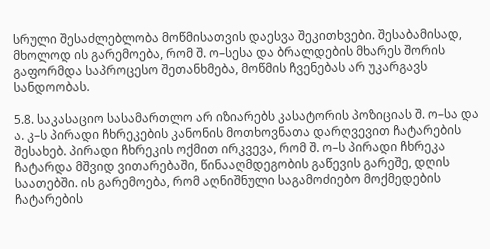სრული შესაძლებლობა მოწმისათვის დაესვა შეკითხვები. შესაბამისად, მხოლოდ ის გარემოება, რომ შ. ო–სესა და ბრალდების მხარეს შორის გაფორმდა საპროცესო შეთანხმება, მოწმის ჩვენებას არ უკარგავს სანდოობას.

5.8. საკასაციო სასამართლო არ იზიარებს კასატორის პოზიციას შ. ო–სა და ა. კ–ს პირადი ჩხრეკების კანონის მოთხოვნათა დარღვევით ჩატარების შესახებ. პირადი ჩხრეკის ოქმით ირკვევა, რომ შ. ო–ს პირადი ჩხრეკა ჩატარდა მშვიდ ვითარებაში, წინააღმდეგობის გაწევის გარეშე, დღის საათებში. ის გარემოება, რომ აღნიშნული საგამოძიებო მოქმედების ჩატარების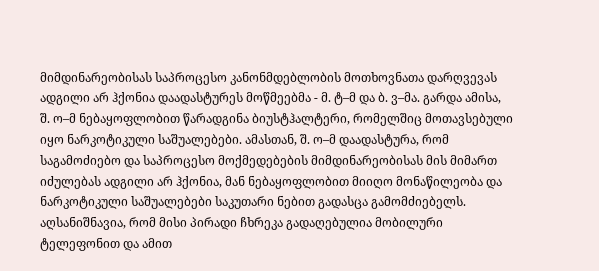მიმდინარეობისას საპროცესო კანონმდებლობის მოთხოვნათა დარღვევას ადგილი არ ჰქონია დაადასტურეს მოწმეებმა - მ. ტ–მ და ბ. ვ–მა. გარდა ამისა, შ. ო–მ ნებაყოფლობით წარადგინა ბიუსტჰალტერი, რომელშიც მოთავსებული იყო ნარკოტიკული საშუალებები. ამასთან, შ. ო–მ დაადასტურა, რომ საგამოძიებო და საპროცესო მოქმედებების მიმდინარეობისას მის მიმართ იძულებას ადგილი არ ჰქონია, მან ნებაყოფლობით მიიღო მონაწილეობა და ნარკოტიკული საშუალებები საკუთარი ნებით გადასცა გამომძიებელს. აღსანიშნავია, რომ მისი პირადი ჩხრეკა გადაღებულია მობილური ტელეფონით და ამით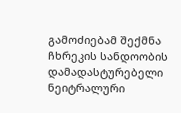გამოძიებამ შექმნა ჩხრეკის სანდოობის დამადასტურებელი ნეიტრალური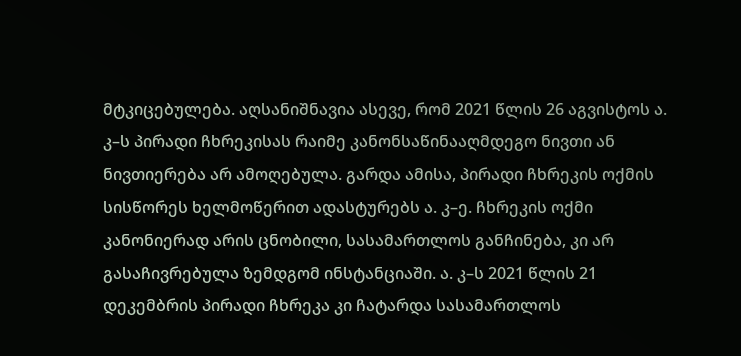მტკიცებულება. აღსანიშნავია ასევე, რომ 2021 წლის 26 აგვისტოს ა. კ–ს პირადი ჩხრეკისას რაიმე კანონსაწინააღმდეგო ნივთი ან ნივთიერება არ ამოღებულა. გარდა ამისა, პირადი ჩხრეკის ოქმის სისწორეს ხელმოწერით ადასტურებს ა. კ–ე. ჩხრეკის ოქმი კანონიერად არის ცნობილი, სასამართლოს განჩინება, კი არ გასაჩივრებულა ზემდგომ ინსტანციაში. ა. კ–ს 2021 წლის 21 დეკემბრის პირადი ჩხრეკა კი ჩატარდა სასამართლოს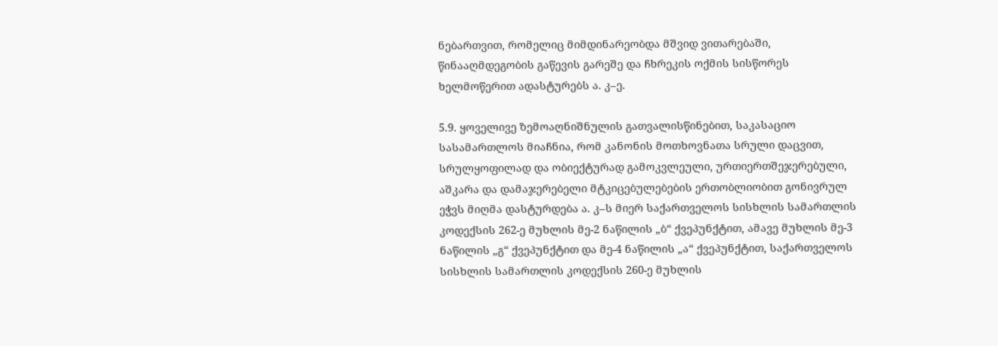ნებართვით, რომელიც მიმდინარეობდა მშვიდ ვითარებაში, წინააღმდეგობის გაწევის გარეშე და ჩხრეკის ოქმის სისწორეს ხელმოწერით ადასტურებს ა. კ–ე.

5.9. ყოველივე ზემოაღნიშნულის გათვალისწინებით, საკასაციო სასამართლოს მიაჩნია, რომ კანონის მოთხოვნათა სრული დაცვით, სრულყოფილად და ობიექტურად გამოკვლეული, ურთიერთშეჯერებული, აშკარა და დამაჯერებელი მტკიცებულებების ერთობლიობით გონივრულ ეჭვს მიღმა დასტურდება ა. კ–ს მიერ საქართველოს სისხლის სამართლის კოდექსის 262-ე მუხლის მე-2 ნაწილის „ბ“ ქვეპუნქტით, ამავე მუხლის მე-3 ნაწილის „გ“ ქვეპუნქტით და მე-4 ნაწილის „ა“ ქვეპუნქტით, საქართველოს სისხლის სამართლის კოდექსის 260-ე მუხლის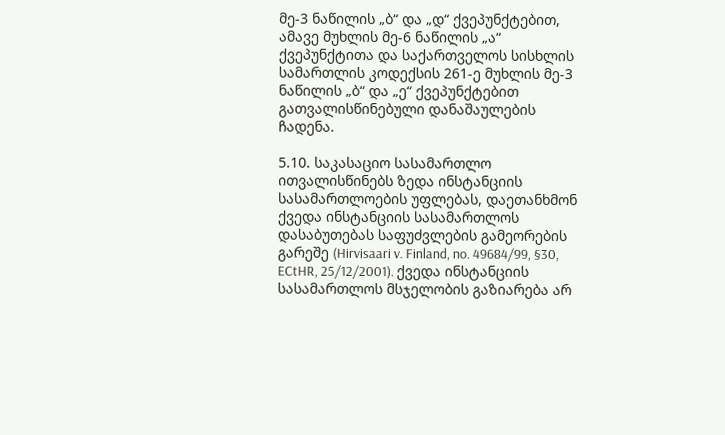მე-3 ნაწილის „ბ“ და „დ“ ქვეპუნქტებით, ამავე მუხლის მე-6 ნაწილის „ა“ ქვეპუნქტითა და საქართველოს სისხლის სამართლის კოდექსის 261-ე მუხლის მე-3 ნაწილის „ბ“ და „ე“ ქვეპუნქტებით გათვალისწინებული დანაშაულების ჩადენა.

5.10. საკასაციო სასამართლო ითვალისწინებს ზედა ინსტანციის სასამართლოების უფლებას, დაეთანხმონ ქვედა ინსტანციის სასამართლოს დასაბუთებას საფუძვლების გამეორების გარეშე (Hirvisaari v. Finland, no. 49684/99, §30, ECtHR, 25/12/2001). ქვედა ინსტანციის სასამართლოს მსჯელობის გაზიარება არ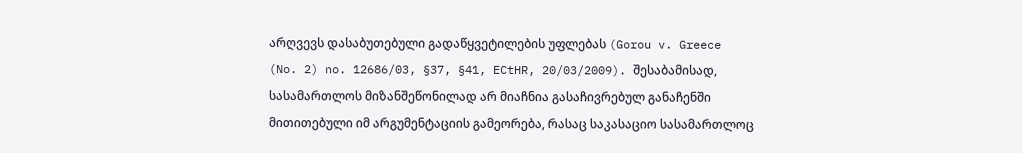არღვევს დასაბუთებული გადაწყვეტილების უფლებას (Gorou v. Greece (No. 2) no. 12686/03, §37, §41, ECtHR, 20/03/2009). შესაბამისად, სასამართლოს მიზანშეწონილად არ მიაჩნია გასაჩივრებულ განაჩენში მითითებული იმ არგუმენტაციის გამეორება, რასაც საკასაციო სასამართლოც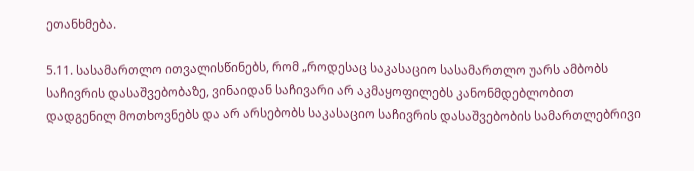ეთანხმება.

5.11. სასამართლო ითვალისწინებს, რომ „როდესაც საკასაციო სასამართლო უარს ამბობს საჩივრის დასაშვებობაზე, ვინაიდან საჩივარი არ აკმაყოფილებს კანონმდებლობით დადგენილ მოთხოვნებს და არ არსებობს საკასაციო საჩივრის დასაშვებობის სამართლებრივი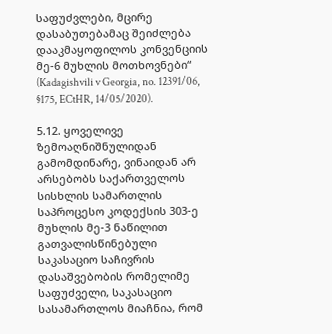საფუძვლები, მცირე დასაბუთებამაც შეიძლება დააკმაყოფილოს კონვენციის მე-6 მუხლის მოთხოვნები“ (Kadagishvili v Georgia, no. 12391/06, §175, ECtHR, 14/05/2020).

5.12. ყოველივე ზემოაღნიშნულიდან გამომდინარე, ვინაიდან არ არსებობს საქართველოს სისხლის სამართლის საპროცესო კოდექსის 303-ე მუხლის მე-3 ნაწილით გათვალისწინებული საკასაციო საჩივრის დასაშვებობის რომელიმე საფუძველი, საკასაციო სასამართლოს მიაჩნია, რომ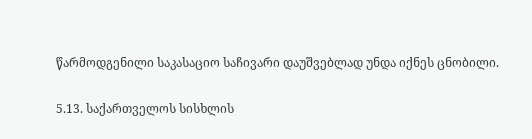წარმოდგენილი საკასაციო საჩივარი დაუშვებლად უნდა იქნეს ცნობილი.

5.13. საქართველოს სისხლის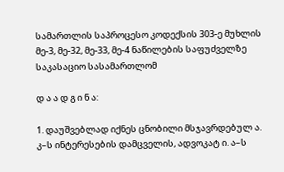სამართლის საპროცესო კოდექსის 303-ე მუხლის მე-3, მე-32, მე-33, მე-4 ნაწილების საფუძველზე საკასაციო სასამართლომ

დ ა ა დ გ ი ნ ა:

1. დაუშვებლად იქნეს ცნობილი მსჯავრდებულ ა. კ–ს ინტერესების დამცველის, ადვოკატ ი. ა–ს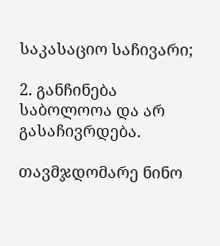საკასაციო საჩივარი;

2. განჩინება საბოლოოა და არ გასაჩივრდება.

თავმჯდომარე ნინო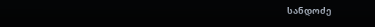სანდოძე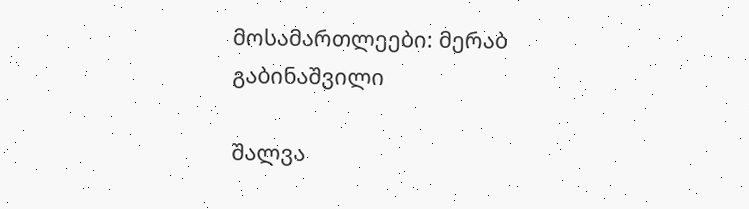მოსამართლეები: მერაბ გაბინაშვილი

შალვა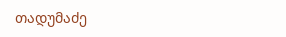თადუმაძე